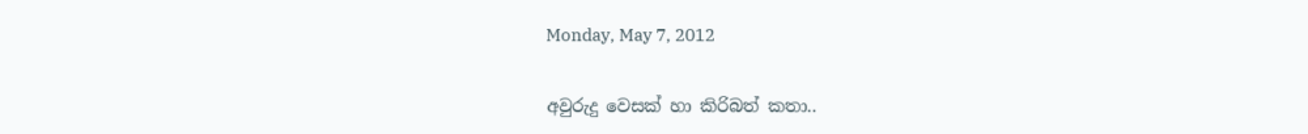Monday, May 7, 2012

අවුරුදු වෙසක් හා කිරිබත් කතා..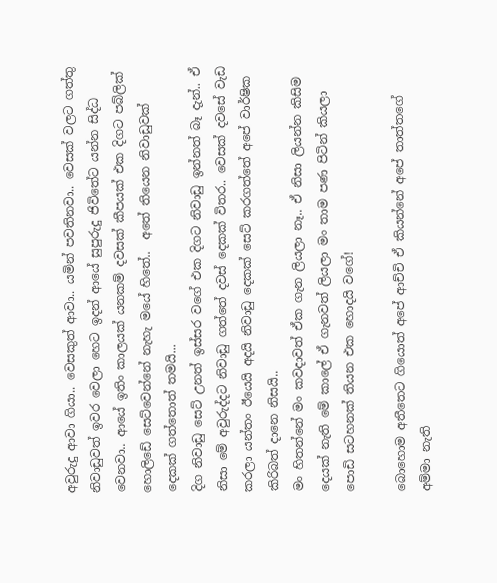අවුරුදු ආවා ගියා.. වෙසකුත් ආවා.. යමින් පවතිනවා.. වෙසක් වලට ගත්තු නිවාඩුවත් ඉවර වෙලා හෙට ඉදන් ආයේ සුපුරුදු ජිවිතේට යන්න සිද්ධ වෙනවා.. ආයේ ඉතිං කාලයක් යනකම් දවසක් කීපයක් එක දිගට පබ්ලික් හොලිඩේ සෙට්වෙන්නේ නැහැ මයේ හිතේ..  අතේ තියෙන නිවාඩුවක් දෙකක් ගත්තොත් තමයි...
දිග නිවාඩු සෙට් උනත් ඉස්සර වගේ එක දිගට නිවාඩු ඉන්නත් බෑ දැන්.. ඒ නිසා මේ අවුරුද්දට නිවාඩු ගත්තේ දවස් දෙකක් විතර.. වෙසක් දවසේ වැඩ කරලා යන්තං ඊයෙයි අදයි නිවාඩු දෙකක් සෙට් කරගත්තේ අපේ වාර්ෂික කිරිබත් දානෙ නිසයි..
මං හිතන්නේ මං කවදාවත් ඒක ගැන ලියලා නෑ.. ඒ නිසා ලියන්න කිසිම දෙයක් නැති මේ කාලේ ඒ ගැනවත් ලියලා මං තාම පණ පිටින් කියලා පොඩි සටහනක් තියන එක හොදයි වගේ!

බොහොම අතීතෙට ගියොත් අපේ ආච්චි ඒ කියන්නේ අපේ තාත්තගේ අම්මා නැති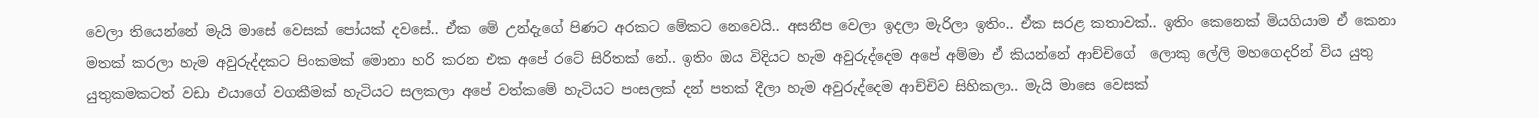වෙලා තියෙන්නේ මැයි මාසේ වෙසක් පෝයක් දවසේ.. ඒක මේ උන්දැගේ පිණට අරකට මේකට නෙවෙයි.. අසනීප වෙලා ඉදලා මැරිලා ඉතිං.. ඒක සරළ කතාවක්.. ඉතිං කෙනෙක් මියගියාම ඒ කෙනා මතක් කරලා හැම අවුරුද්දකට පිංකමක් මොනා හරි කරන එක අපේ රටේ සිරිතක් නේ.. ඉතිං ඔය විදියට හැම අවුරුද්දෙම අපේ අම්මා ඒ කියන්නේ ආච්චිගේ  ලොකු ලේලි මහගෙදරින් විය යුතු යුතුකමකටත් වඩා එයාගේ වගකීමක් හැටියට සලකලා අපේ වත්කමේ හැටියට පංසලක් දන් පතක් දීලා හැම අවුරුද්දෙම ආච්චිව සිහිකලා.. මැයි මාසෙ වෙසක්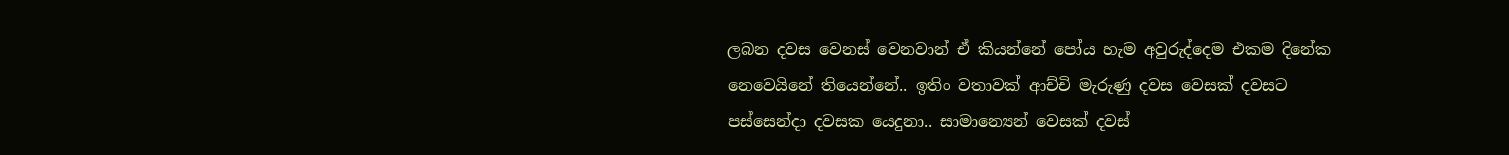ලබන දවස වෙනස් වෙනවාන් ඒ කියන්නේ පෝය හැම අවුරුද්දෙම එකම දිනේක නෙවෙයිනේ තියෙන්නේ.. ඉතිං වතාවක් ආච්චි මැරුණු දවස වෙසක් දවසට පස්සෙන්දා දවසක යෙදුනා.. සාමාන්‍යෙන් වෙසක් දවස්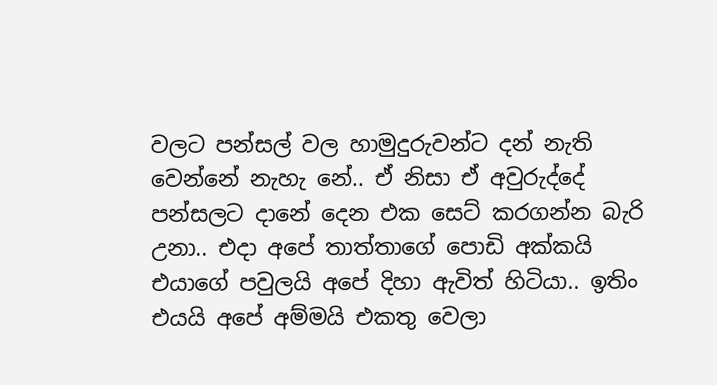වලට පන්සල් වල හාමුදුරුවන්ට දන් නැති වෙන්නේ නැහැ නේ.. ඒ නිසා ඒ අවුරුද්දේ පන්සලට දානේ දෙන එක සෙට් කරගන්න බැරි උනා.. එදා අපේ තාත්තාගේ පොඩි අක්කයි එයාගේ පවුලයි අපේ දිහා ඇවිත් හිටියා.. ඉතිං එයයි අපේ අම්මයි එකතු වෙලා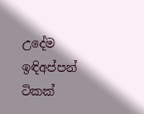උදේම ඉඳිඅප්පන් ටිකක්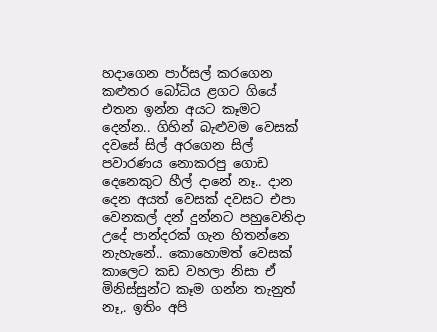හදාගෙන පාර්සල් කරගෙන කළුතර බෝධිය ළගට ගියේ එතන ඉන්න අයට කෑමට දෙන්න.. ගිහින් බැළුවම වෙසක් දවසේ සිල් අරගෙන සිල් පවාරණය නොකරපු ගොඩ දෙනෙකුට හීල් දානේ නෑ.. දාන දෙන අයත් වෙසක් දවසට එපා වෙනකල් දන් දුන්නට පහුවෙනිදා උදේ පාන්දරක් ගැන හිතන්නෙ නැහැනේ.. කොහොමත් වෙසක් කාලෙට කඩ වහලා නිසා ඒ මිනිස්සුන්ට කෑම ගන්න තැනුත් නෑ,. ඉතිං අපි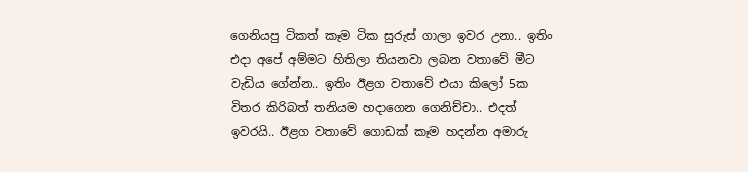ගෙනියපු ටිකත් කෑම ටික සුරුස් ගාලා ඉවර උනා.. ඉතිං එදා අපේ අම්මට හිතිලා තියනවා ලබන වතාවේ මීට වැඩිය ගේන්න.. ඉතිං ඊළග වතාවේ එයා කිලෝ 5ක විතර කිරිබත් තනියම හදාගෙන ගෙනිච්චා.. එදත් ඉවරයි.. ඊළග වතාවේ ගොඩක් කෑම හදන්න අමාරු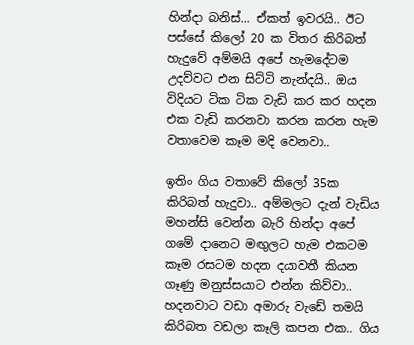හින්දා බනිස්... ඒකත් ඉවරයි.. ඊට පස්සේ කිලෝ 20 ක විතර කිරිබත් හැදුවේ අම්මයි අපේ හැමදේටම උදව්වට එන සිට්ටි නැන්දයි.. ඔය විදියට ටික ටික වැඩි කර කර හදන එක වැඩි කරනවා කරන කරන හැම වතාවෙම කෑම මදි වෙනවා..

ඉතිං ගිය වතාවේ කිලෝ 35ක කිරිබත් හැදුවා.. අම්මලට දැන් වැඩිය මහන්සි වෙන්න බැරි හින්දා අපේ ගමේ දානෙට මඟුලට හැම එකටම කෑම රසටම හදන දයාවතී කියන ගෑණු මනුස්සයාට එන්න කිව්වා.. හදනවාට වඩා අමාරු වැඩේ තමයි කිරිබත වඩලා කෑලි කපන එක.. ගිය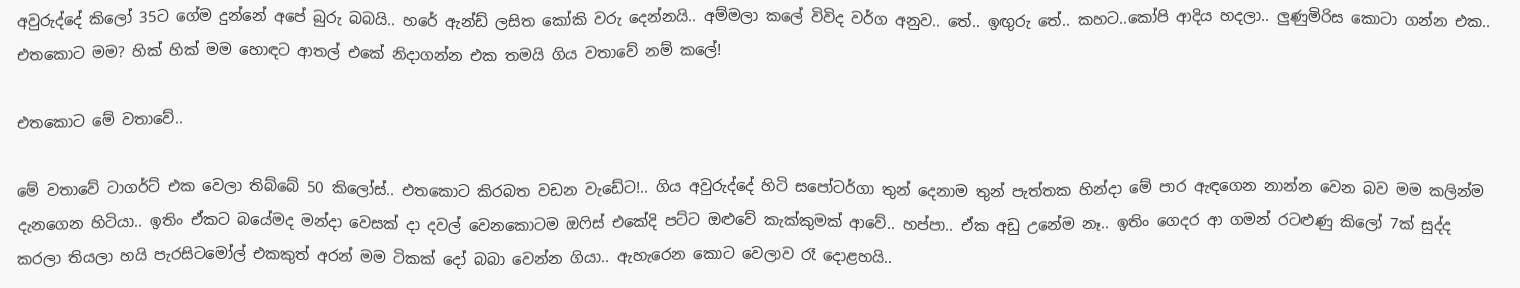අවුරුද්දේ කිලෝ 35ට ගේම දුන්නේ අපේ බුරු බබයි.. හරේ ඇන්ඩ් ලසිත කෝකි වරු දෙන්නයි.. අම්මලා කලේ විවිද වර්ග අනුව.. තේ.. ඉඟුරු තේ.. කහට..කෝපි ආදිය හදලා.. ලුණුමිරිස කොටා ගන්න එක.. එතකොට මම? හික් හික් මම හොඳට ආතල් එකේ නිදාගන්න එක තමයි ගිය වතාවේ නම් කලේ!

එතකොට මේ වතාවේ..

මේ වතාවේ ටාගර්ට් එක වෙලා තිබ්බේ 50 කිලෝස්.. එතකොට කිරබත වඩන වැඩේට!.. ගිය අවුරුද්දේ හිටි සපෝටර්ගා තුන් දෙනාම තුන් පැත්තක හින්දා මේ පාර ඇඳගෙන නාන්න වෙන බව මම කලින්ම දැනගෙන හිටියා.. ඉතිං ඒකට බයේමද මන්දා වෙසක් දා දවල් වෙනකොටම ඔෆිස් එකේදි පට්ට ඔළුවේ කැක්කුමක් ආවේ.. හප්පා.. ඒක අඩු උනේම නෑ.. ඉතිං ගෙදර ආ ගමන් රටළුණු කිලෝ 7ක් සුද්ද කරලා තියලා හයි පැරසිටමෝල් එකකුත් අරන් මම ටිකක් දෝ බබා වෙන්න ගියා.. ඇහැරෙන කොට වෙලාව රෑ දොළහයි..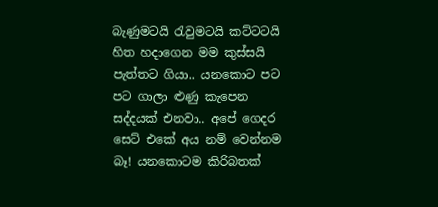බැණුමටයි රැවුමටයි කට්ටටයි හිත හදාගෙන මම කුස්සයි පැත්තට ගියා.. යනකොට පට පට ගාලා ළුණු කැපෙන සද්දයක් එනවා.. අපේ ගෙදර සෙට් එකේ අය නම් වෙන්නම බෑ! යනකොටම කිරිබතක්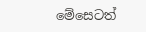මේසෙටත්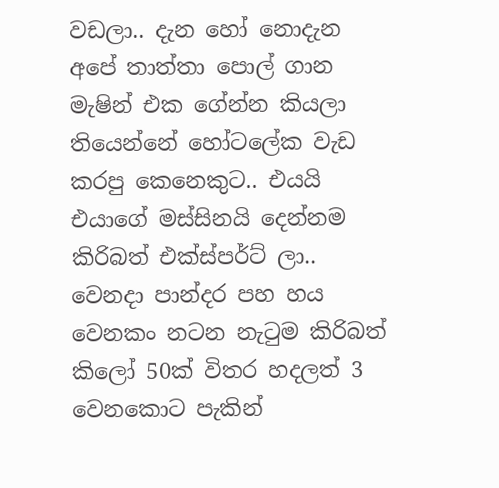වඩලා.. දැන හෝ නොදැන අපේ තාත්තා පොල් ගාන මැෂින් එක ගේන්න කියලා තියෙන්නේ හෝටලේක වැඩ කරපු කෙනෙකුට.. එයයි එයාගේ මස්සිනයි දෙන්නම කිරිබත් එක්ස්පර්ට් ලා..  වෙනදා පාන්දර පහ හය වෙනකං නටන නැටුම කිරිබත් කිලෝ 50ක් විතර හදලත් 3 වෙනකොට පැකින්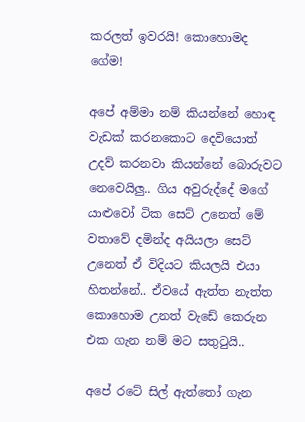කරලත් ඉවරයි! කොහොමද ගේම!

අපේ අම්මා නම් කියන්නේ හොඳ වැඩක් කරනකොට දෙවියොත් උදව් කරනවා කියන්නේ බොරුවට නෙවෙයිලු.. ගිය අවුරුද්දේ මගේ යාළුවෝ ටික සෙට් උනෙත් මේ වතාවේ දමින්ද අයියලා සෙට් උනෙත් ඒ විදියට කියලයි එයා හිතන්නේ.. ඒවයේ ඇත්ත නැත්ත කොහොම උනත් වැඩේ කෙරුන එක ගැන නම් මට සතුටුයි..

අපේ රටේ සිල් ඇත්තෝ ගැන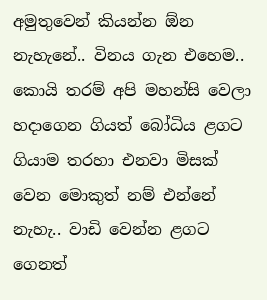අමුතුවෙන් කියන්න ඕන නැහැනේ.. විනය ගැන එහෙම.. කොයි තරම් අපි මහන්සි වෙලා හදාගෙන ගියත් බෝධිය ළගට ගියාම තරහා එනවා මිසක් වෙන මොකුත් නම් එන්නේ නැහැ.. වාඩි වෙන්න ළගට ගෙනත්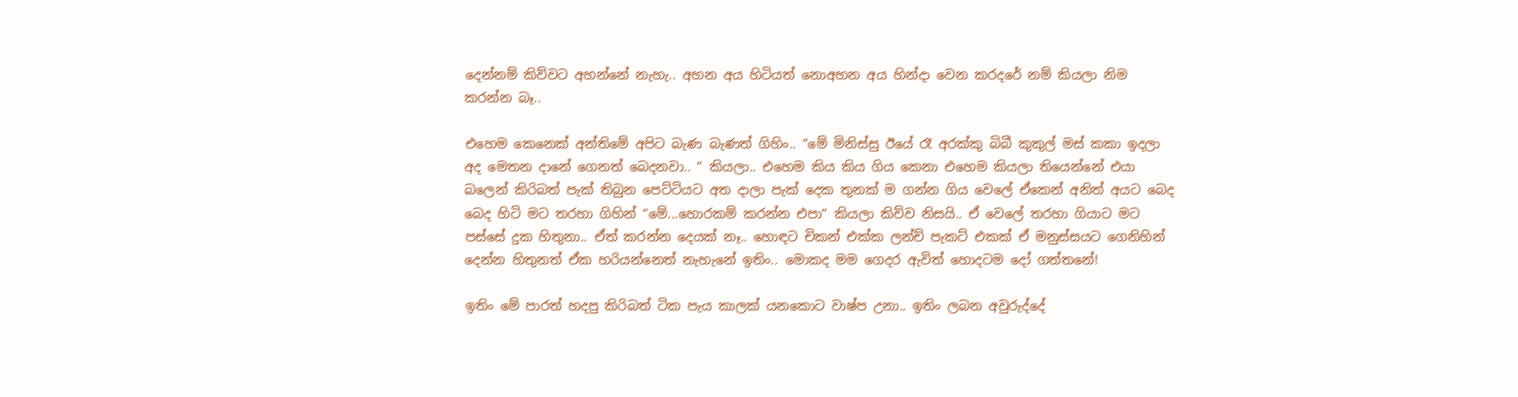දෙන්නම් කිව්වට අහන්නේ නැහැ.. අහන අය හිටියත් නොඅහන අය හින්දා වෙන කරදරේ නම් කියලා නිම කරන්න බෑ..

එහෙම කෙනෙක් අන්තිමේ අපිට බැණ බැණත් ගිහිං.. “මේ මිනිස්සු ඊයේ රෑ අරක්කු බිබී කුකුල් මස් කකා ඉදලා අද මෙතන දානේ ගෙනත් බෙදනවා.. “ කියලා.. එහෙම කිය කිය ගිය කෙනා එහෙම කියලා තියෙන්නේ එයා බලෙන් කිරිබත් පැක් තිබුන පෙට්ටියට අත දාලා පැක් දෙක තුනක් ම ගන්න ගිය වෙලේ ඒකෙන් අනිත් අයට බෙද බෙද හිටි මට තරහා ගිහින් “මේ...හොරකම් කරන්න එපා“ කියලා කිව්ව නිසයි.. ඒ වෙලේ තරහා ගියාට මට පස්සේ දුක හිතුනා.. ඒත් කරන්න දෙයක් නෑ.. හොඳට චිකන් එක්ක ලන්ච් පැකට් එකක් ඒ මනුස්සයට ගෙනිහින් දෙන්න හිතුනත් ඒක හරියන්නෙත් නැහැනේ ඉතිං.. මොකද මම ගෙදර ඇවිත් හොදටම දෝ ගත්තනේ!

ඉතිං මේ පාරත් හදපු කිරිබත් ටික පැය කාලක් යනකොට වාෂ්ප උනා.. ඉතිං ලබන අවුරුද්දේ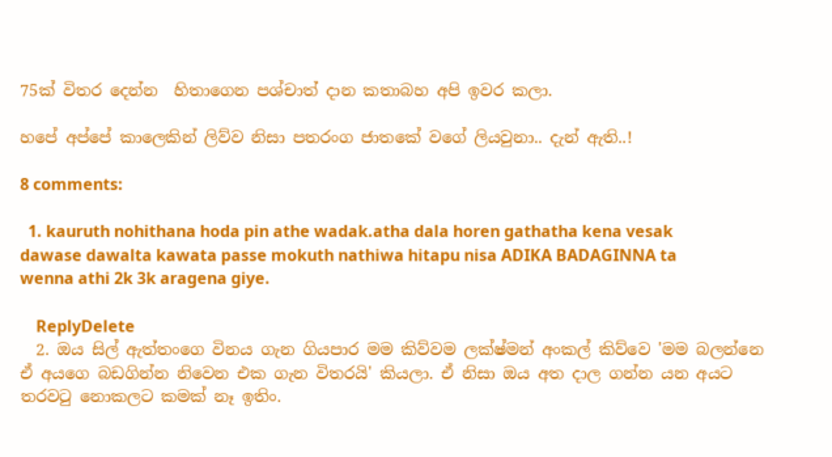75ක් විතර දෙන්න  හිතාගෙන පශ්චාත් දාන කතාබහ අපි ඉවර කලා.

හපේ අප්පේ කාලෙකින් ලිව්ව නිසා පතරංග ජාතකේ වගේ ලියවුනා.. දැන් ඇති..!

8 comments:

  1. kauruth nohithana hoda pin athe wadak.atha dala horen gathatha kena vesak dawase dawalta kawata passe mokuth nathiwa hitapu nisa ADIKA BADAGINNA ta wenna athi 2k 3k aragena giye.

    ReplyDelete
  2. ඔය සිල් ඇත්තංගෙ විනය ගැන ගියපාර මම කිව්වම ලක්ෂ්මන් අංකල් කිව්වෙ 'මම බලන්නෙ ඒ අයගෙ බඩගින්න නිවෙන එක ගැන විතරයි' කියලා. ඒ නිසා ඔය අත දාල ගන්න යන අයට තරවටු නොකලට කමක් නෑ ඉතිං.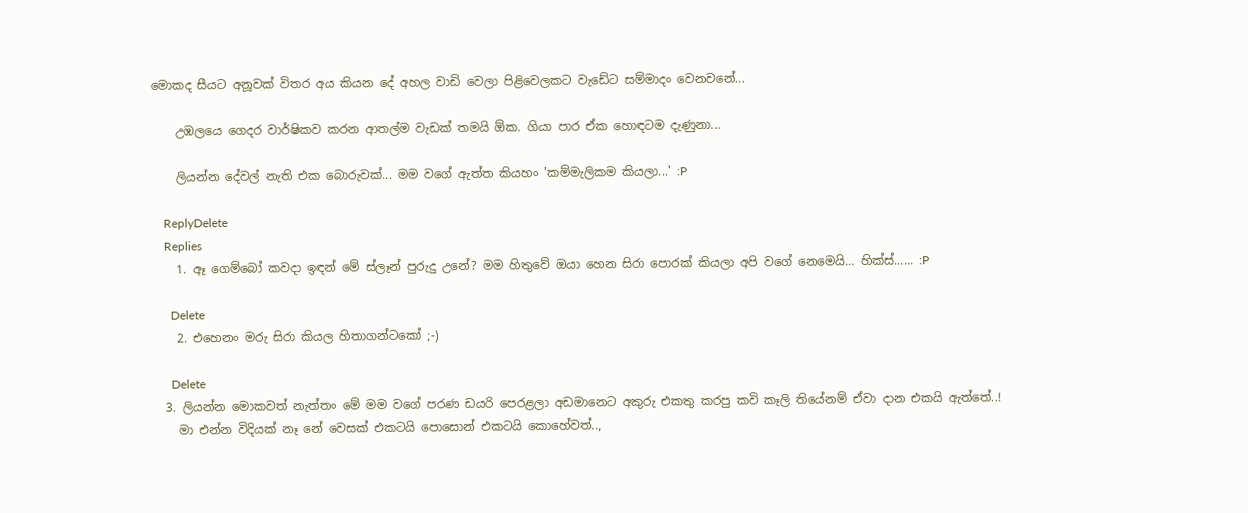මොකද සීයට අනූවක් විතර අය කියන දේ අහල වාඩි වෙලා පිළිවෙලකට වැඩේට සම්මාදං වෙනවනේ...

    උඹලයෙ ගෙදර වාර්ෂිකව කරන ආතල්ම වැඩක් තමයි ඕක. ගියා පාර ඒක හොඳටම දැණුනා...

    ලියන්න දේවල් නැති එක බොරුවක්... මම වගේ ඇත්ත කියහං 'කම්මැලිකම කියලා...' :P

    ReplyDelete
    Replies
    1. ඈ ගෙම්බෝ කවදා ඉඳන් මේ ස්ලෑන් පුරුදු උනේ? මම හිතුවේ ඔයා හෙන සිරා පොරක් කියලා අපි වගේ නෙමෙයි... හික්ස්...... :P

      Delete
    2. එහෙනං මරු සිරා කියල හිතාගන්ටකෝ ;-)

      Delete
  3. ලියන්න මොකවත් නැත්තං මේ මම වගේ පරණ ඩයරි පෙරළලා අඩමානෙට අකුරු එකතු කරපු කවි කෑලි තියේනම් ඒවා දාන එකයි ඇත්තේ..!
    මා එන්න විදියක් නෑ නේ වෙසක් එකටයි පොසොන් එකටයි කොහේවත්..,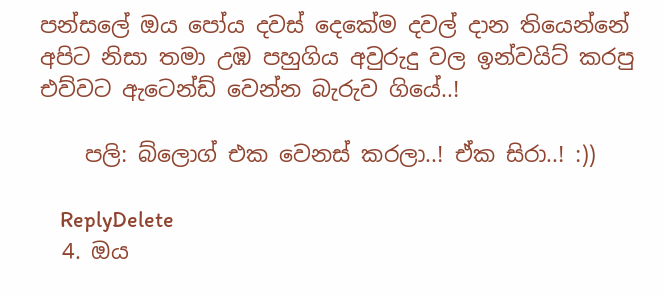පන්සලේ ඔය පෝය දවස් දෙකේම දවල් දාන තියෙන්නේ අපිට නිසා තමා උඹ පහුගිය අවුරුදු වල ඉන්වයිට් කරපු එව්වට ඇටෙන්ඩ් වෙන්න බැරුව ගියේ..!

    පලි: බ්ලොග් එක වෙනස් කරලා..! ඒක සිරා..! :))

    ReplyDelete
  4. ඔය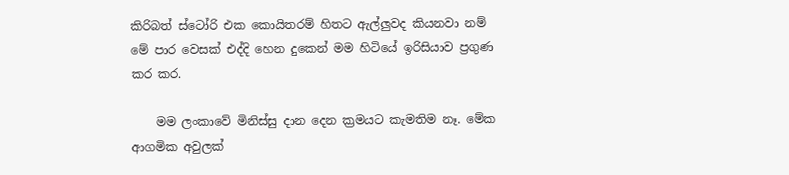කිරිබත් ස්ටෝරි එක කොයිතරම් හිතට ඇල්ලුවද කියනවා නම් මේ පාර වෙසක් එද්දි හෙන දුකෙන් මම හිටියේ ඉරිසියාව ප්‍රගුණ කර කර.

    මම ලංකාවේ මිනිස්සු දාන දෙන ක්‍රමයට කැමතිම නෑ. මේක ආගමික අවුලක්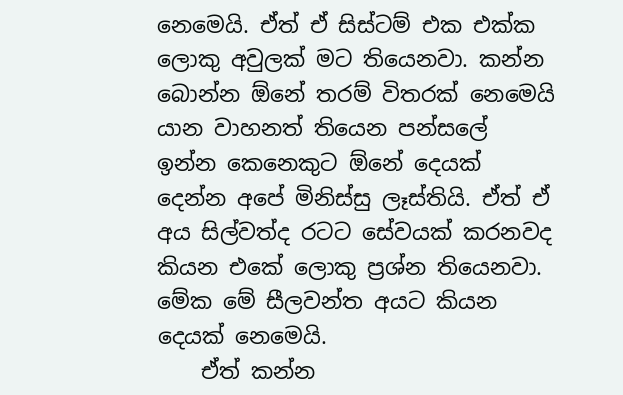නෙමෙයි. ඒත් ඒ සිස්ටම් එක එක්ක ලොකු අවුලක් මට තියෙනවා. කන්න බොන්න ඕනේ තරම් විතරක් නෙමෙයි යාන වාහනත් තියෙන පන්සලේ ඉන්න කෙනෙකුට ඕනේ දෙයක් දෙන්න අපේ මිනිස්සු ලෑස්තියි. ඒත් ඒ අය සිල්වත්ද රටට සේවයක් කරනවද කියන එකේ ලොකු ප්‍රශ්න තියෙනවා. මේක මේ සීලවන්ත අයට කියන දෙයක් නෙමෙයි.
    ඒත් කන්න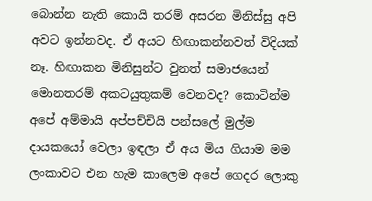බොන්න නැති කොයි තරම් අසරන මිනිස්සු අපි අවට ඉන්නවද. ඒ අයට හිඟාකන්නවත් විදියක් නෑ. හිඟාකන මිනිසුන්ට වුනත් සමාජයෙන් මොනතරම් අකටයුතුකම් වෙනවද? කොටින්ම අපේ අම්මායි අප්පච්චියි පන්සලේ මුල්ම දායකයෝ වෙලා ඉඳලා ඒ අය මිය ගියාම මම ලංකාවට එන හැම කාලෙම අපේ ගෙදර ලොකු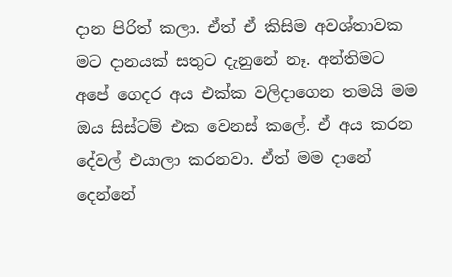දාන පිරිත් කලා. ඒත් ඒ කිසිම අවශ්තාවක මට දානයක් සතුට දැනුනේ නෑ. අන්තිමට අපේ ගෙදර අය එක්ක වලිදාගෙන තමයි මම ඔය සිස්ටම් එක වෙනස් කලේ. ඒ අය කරන දේවල් එයාලා කරනවා. ඒත් මම දානේ දෙන්නේ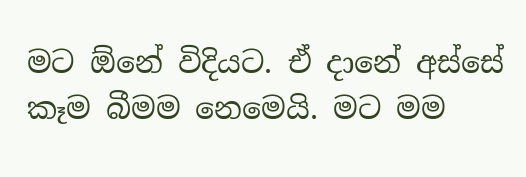මට ඕනේ විදියට. ඒ දානේ අස්සේ කෑම බීමම නෙමෙයි. මට මම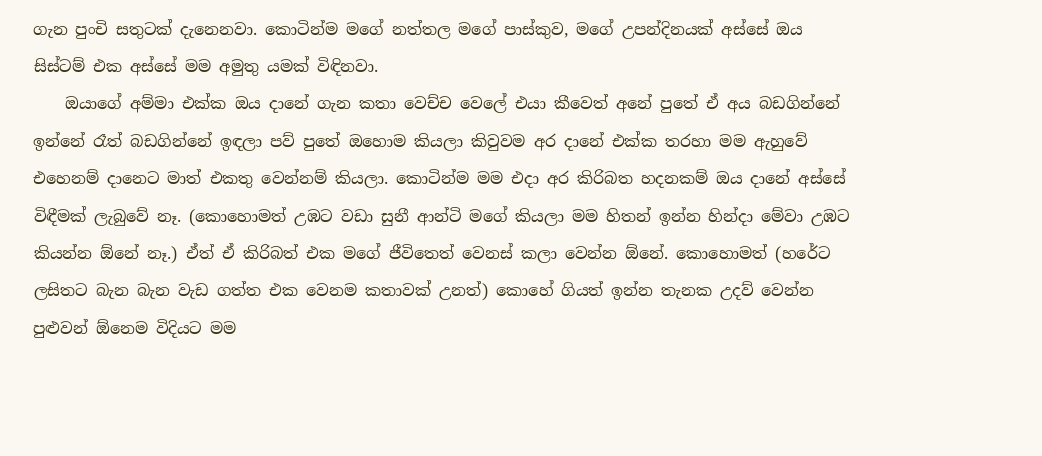ගැන පුංචි සතුටක් දැනෙනවා. කොටින්ම මගේ නත්තල මගේ පාස්කුව, මගේ උපන්දිනයක් අස්සේ ඔය සිස්ටම් එක අස්සේ මම අමුතු යමක් විඳිනවා.
    ඔයාගේ අම්මා එක්ක ඔය දානේ ගැන කතා වෙච්ච වෙලේ එයා කීවෙත් අනේ පුතේ ඒ අය බඩගින්නේ ඉන්නේ රෑත් බඩගින්නේ ඉඳලා පව් පුතේ ඔහොම කියලා කිවුවම අර දානේ එක්ක තරහා මම ඇහුවේ එහෙනම් දානෙට මාත් එකතු වෙන්නම් කියලා. කොටින්ම මම එදා අර කිරිබත හදනකම් ඔය දානේ අස්සේ විඳීමක් ලැබුවේ නෑ. (කොහොමත් උඹට වඩා සුනී ආන්ටි මගේ කියලා මම හිතන් ඉන්න හින්දා මේවා උඹට කියන්න ඕනේ නෑ.) ඒත් ඒ කිරිබත් එක මගේ ජීවිතෙත් වෙනස් කලා වෙන්න ඕනේ. කොහොමත් (හරේට ලසිතට බැන බැන වැඩ ගත්ත එක වෙනම කතාවක් උනත්) කොහේ ගියත් ඉන්න තැනක උදව් වෙන්න පුළුවන් ඕනෙම විදියට මම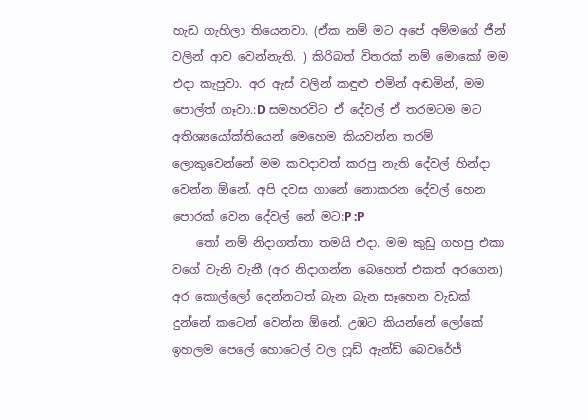හැඩ ගැහිලා තියෙනවා. (ඒක නම් මට අපේ අම්මගේ ජීන් වලින් ආව වෙන්නැති. ) කිරිබත් විතරක් නම් මොකෝ මම එදා කැපුවා. අර ඇස් වලින් කඳුළු එමින් අඬමින්, මම පොල්ත් ගෑවා.:D සමහරවිට ඒ දේවල් ඒ තරමටම මට අතිශ්‍යයෝක්තියෙන් මෙහෙම කියවන්න තරම් ලොකුවෙන්නේ මම කවදාවත් කරපු නැති දේවල් හින්දා වෙන්න ඕනේ. අපි දවස ගානේ නොකරන දේවල් හෙන පොරක් වෙන දේවල් නේ මට:P :P
    තෝ නම් නිදාගත්තා තමයි එදා. මම කුඩු ගහපු එකා වගේ වැනි වැනී (අර නිදාගන්න බෙහෙත් එකත් අරගෙන) අර කොල්ලෝ දෙන්නටත් බැන බැන සෑහෙන වැඩක් දුන්නේ කටෙන් වෙන්න ඕනේ. උඹට කියන්නේ ලෝකේ ඉහලම පෙලේ හොටෙල් වල ෆූඩ් ඇන්ඩ් බෙවරේජ්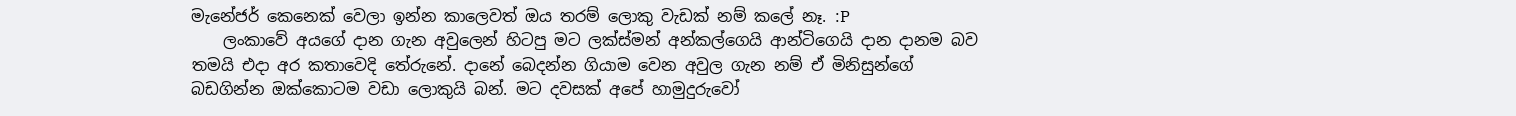මැනේජර් කෙනෙක් වෙලා ඉන්න කාලෙවත් ඔය තරම් ලොකු වැඩක් නම් කලේ නෑ. :P
    ලංකාවේ අයගේ දාන ගැන අවුලෙන් හිටපු මට ලක්ස්මන් අන්කල්ගෙයි ආන්ටිගෙයි දාන දානම බව තමයි එදා අර කතාවෙදි තේරුනේ. දානේ බෙදන්න ගියාම වෙන අවුල ගැන නම් ඒ මිනිසුන්ගේ බඩගින්න ඔක්කොටම වඩා ලොකුයි බන්. මට දවසක් අපේ හාමුදුරුවෝ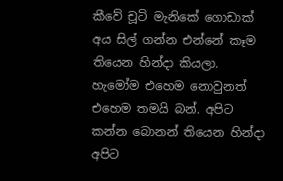කීවේ චූටි මැනිකේ ගොඩාක් අය සිල් ගන්න එන්නේ කෑම තියෙන හින්දා කියලා. හැමෝම එහෙම නොවුනත් එහෙම තමයි බන්. අපිට කන්න බොනන් තියෙන හින්දා අපිට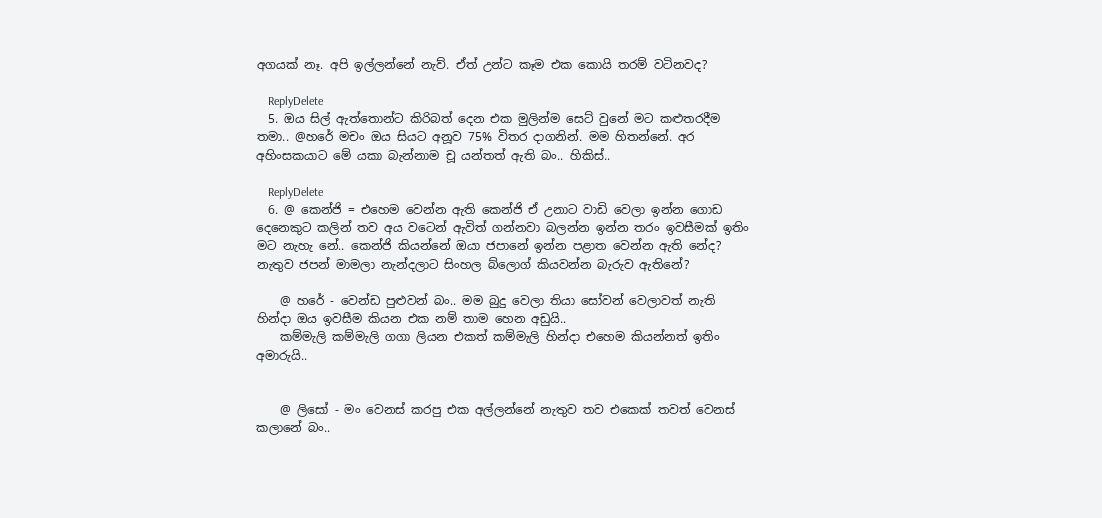අගයක් නෑ. අපි ඉල්ලන්නේ නැව්. ඒත් උන්ට කෑම එක කොයි තරම් වටිනවද?

    ReplyDelete
  5. ඔය සිල් ඇත්තොන්ට කිරිබත් දෙන එක මුලින්ම සෙට් වුනේ මට කළුතරදීම තමා.. @හරේ මචං ඔය සියට අනූව 75% විතර දාගනින්. මම හිතන්නේ. අර අහිංසකයාට මේ යකා බැන්නාම චූ යන්තත් ඇති බං.. හිකිස්..

    ReplyDelete
  6. @ කෙන්ජි = එහෙම වෙන්න ඇති කෙන්ජි ඒ උනාට වාඩි වෙලා ඉන්න ගොඩ දෙනෙකුට කලින් තව අය වටෙන් ඇවිත් ගන්නවා බලන්න ඉන්න තරං ඉවසීමක් ඉතිං මට නැහැ නේ.. කෙන්ජි කියන්නේ ඔයා ජපානේ ඉන්න පළාත වෙන්න ඇති නේද? නැතුව ජපන් මාමලා නැන්දලාට සිංහල බ්ලොග් කියවන්න බැරුව ඇතිනේ?

    @ හරේ - වෙන්ඩ පුළුවන් බං.. මම බුදු වෙලා තියා සෝවන් වෙලාවත් නැති හින්දා ඔය ඉවසීම කියන එක නම් තාම හෙන අඩුයි..
    කම්මැලි කම්මැලි ගගා ලියන එකත් කම්මැලි හින්දා එහෙම කියන්නත් ඉතිං අමාරුයි..


    @ ලිසෝ - මං වෙනස් කරපු එක අල්ලන්නේ නැතුව තව එකෙක් තවත් වෙනස් කලානේ බං..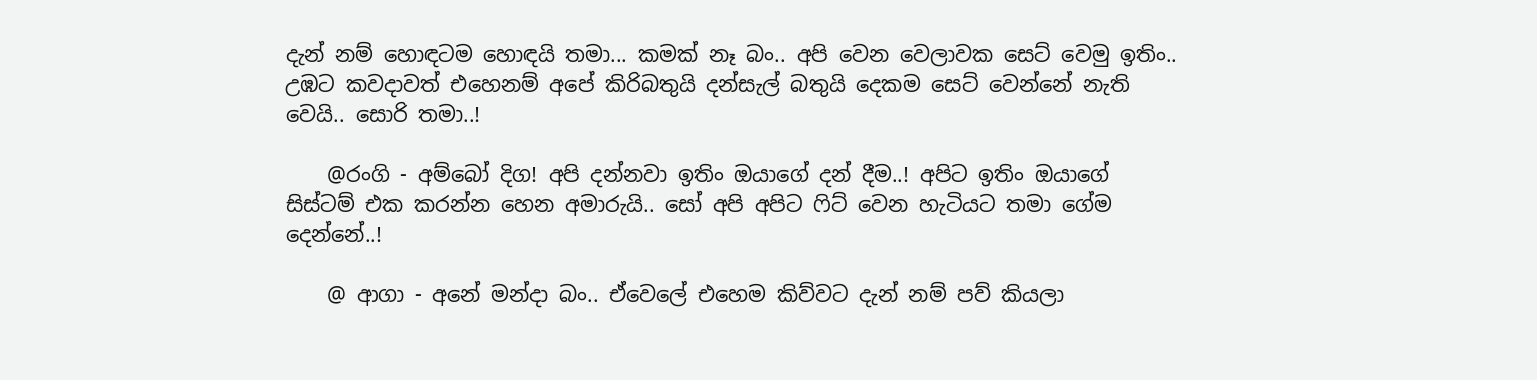දැන් නම් හොඳටම හොඳයි තමා... කමක් නෑ බං.. අපි වෙන වෙලාවක සෙට් වෙමු ඉතිං.. උඹට කවදාවත් එහෙනම් අපේ කිරිබතුයි දන්සැල් බතුයි දෙකම සෙට් වෙන්නේ නැති වෙයි.. සොරි තමා..!

    @රංගි - අම්බෝ දිග! අපි දන්නවා ඉතිං ඔයාගේ දන් දීම..! අපිට ඉතිං ඔයාගේ සිස්ටම් එක කරන්න හෙන අමාරුයි.. සෝ අපි අපිට ෆිට් වෙන හැටියට තමා ගේම දෙන්නේ..!

    @ ආගා - අනේ මන්දා බං.. ඒවෙලේ එහෙම කිව්වට දැන් නම් පව් කියලා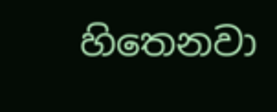හිතෙනවා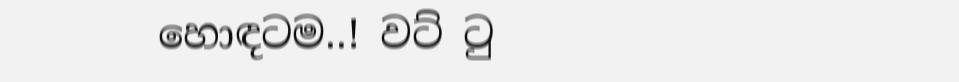හොඳටම..! වට් ටු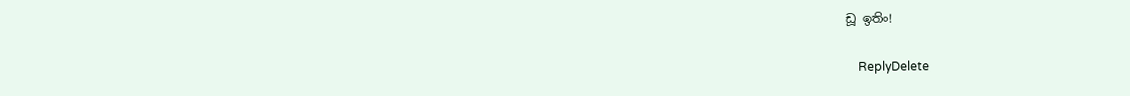ඩූ ඉතිං‍!

    ReplyDelete